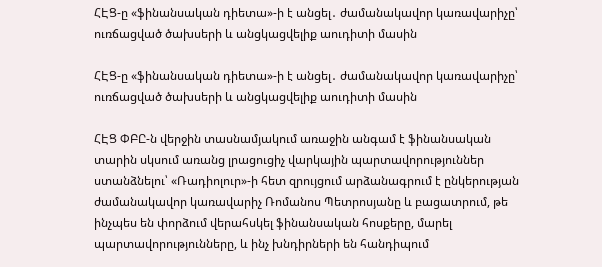ՀԷՑ-ը «ֆինանսական դիետա»-ի է անցել․ ժամանակավոր կառավարիչը՝ ուռճացված ծախսերի և անցկացվելիք աուդիտի մասին

ՀԷՑ-ը «ֆինանսական դիետա»-ի է անցել․ ժամանակավոր կառավարիչը՝ ուռճացված ծախսերի և անցկացվելիք աուդիտի մասին

ՀԷՑ ՓԲԸ-ն վերջին տասնամյակում առաջին անգամ է ֆինանսական տարին սկսում առանց լրացուցիչ վարկային պարտավորություններ ստանձնելու՝ «Ռադիոլուր»-ի հետ զրույցում արձանագրում է ընկերության ժամանակավոր կառավարիչ Ռոմանոս Պետրոսյանը և բացատրում, թե ինչպես են փորձում վերահսկել ֆինանսական հոսքերը, մարել պարտավորությունները, և ինչ խնդիրների են հանդիպում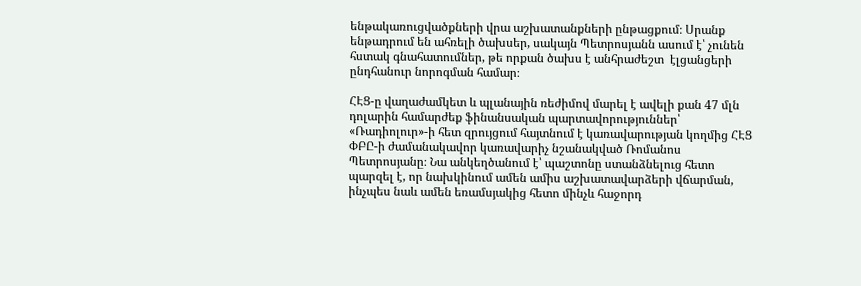ենթակառուցվածքների վրա աշխատանքների ընթացքում։ Սրանք ենթադրում են ահռելի ծախսեր, սակայն Պետրոսյանն ասում է՝ չունեն հստակ գնահատումներ, թե որքան ծախս է անհրաժեշտ  էլցանցերի ընդհանուր նորոգման համար։

ՀԷՑ-ը վաղաժամկետ և պլանային ռեժիմով մարել է ավելի քան 47 մլն դոլարին համարժեք ֆինանսական պարտավորություններ՝ «Ռադիոլուր»-ի հետ զրույցում հայտնում է կառավարության կողմից ՀԷՑ ՓԲԸ-ի ժամանակավոր կառավարիչ նշանակված Ռոմանոս Պետրոսյանը։ Նա անկեղծանում է՝ պաշտոնը ստանձնելուց հետո պարզել է, որ նախկինում ամեն ամիս աշխատավարձերի վճարման, ինչպես նաև ամեն եռամսյակից հետո մինչև հաջորդ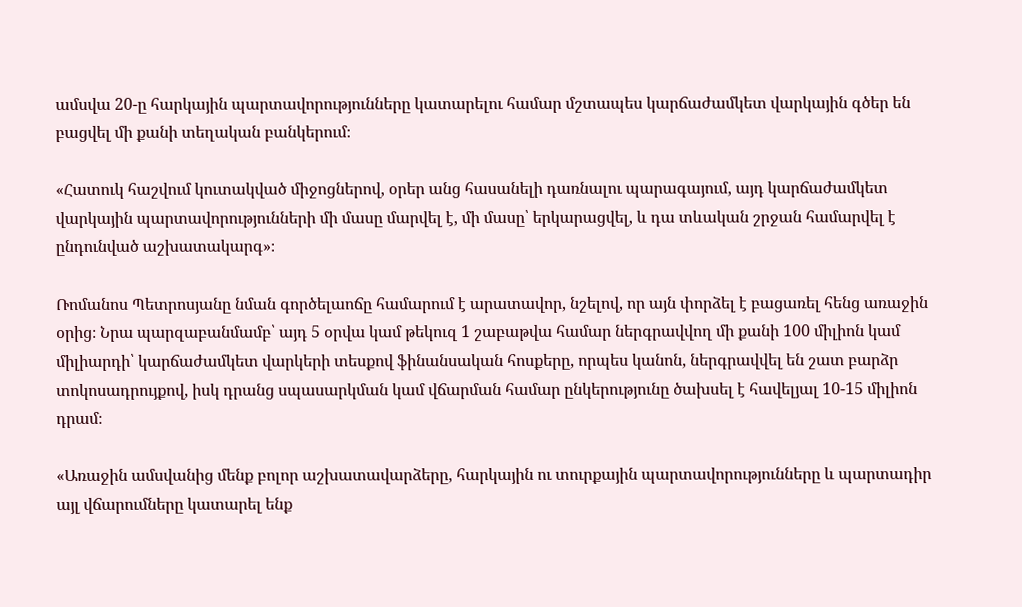ամսվա 20-ը հարկային պարտավորությունները կատարելու համար մշտապես կարճաժամկետ վարկային գծեր են բացվել մի քանի տեղական բանկերում։

«Հատուկ հաշվում կուտակված միջոցներով, օրեր անց հասանելի դառնալու պարագայում, այդ կարճաժամկետ վարկային պարտավորությունների մի մասը մարվել է, մի մասը՝ երկարացվել, և դա տևական շրջան համարվել է ընդունված աշխատակարգ»։

Ռոմանոս Պետրոսյանը նման գործելաոճը համարում է արատավոր, նշելով, որ այն փորձել է բացառել հենց առաջին օրից։ Նրա պարզաբանմամբ՝ այդ 5 օրվա կամ թեկուզ 1 շաբաթվա համար ներգրավվող մի քանի 100 միլիոն կամ միլիարդի՝ կարճաժամկետ վարկերի տեսքով ֆինանսական հոսքերը, որպես կանոն, ներգրավվել են շատ բարձր տոկոսադրույքով, իսկ դրանց սպասարկման կամ վճարման համար ընկերությունը ծախսել է հավելյալ 10-15 միլիոն դրամ։

«Առաջին ամսվանից մենք բոլոր աշխատավարձերը, հարկային ու տուրքային պարտավորությունները և պարտադիր այլ վճարումները կատարել ենք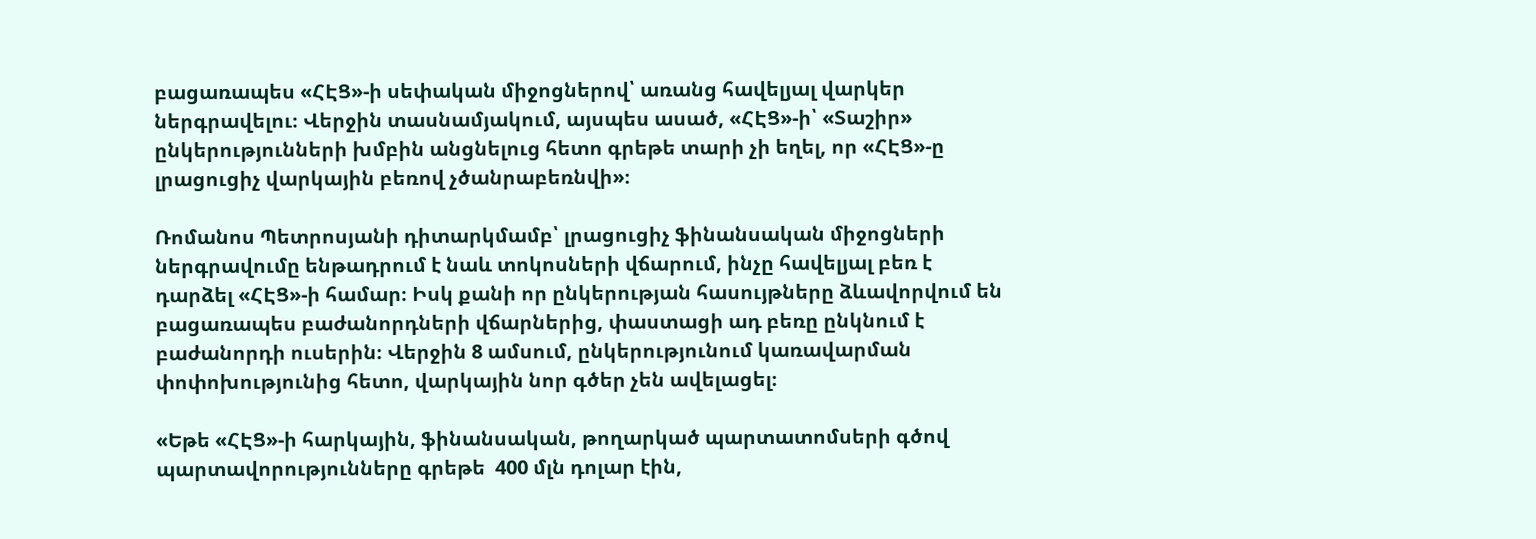բացառապես «ՀԷՑ»-ի սեփական միջոցներով՝ առանց հավելյալ վարկեր ներգրավելու։ Վերջին տասնամյակում, այսպես ասած, «ՀԷՑ»-ի՝ «Տաշիր» ընկերությունների խմբին անցնելուց հետո գրեթե տարի չի եղել, որ «ՀԷՑ»-ը լրացուցիչ վարկային բեռով չծանրաբեռնվի»։

Ռոմանոս Պետրոսյանի դիտարկմամբ՝ լրացուցիչ ֆինանսական միջոցների ներգրավումը ենթադրում է նաև տոկոսների վճարում, ինչը հավելյալ բեռ է դարձել «ՀԷՑ»-ի համար։ Իսկ քանի որ ընկերության հասույթները ձևավորվում են բացառապես բաժանորդների վճարներից, փաստացի ադ բեռը ընկնում է բաժանորդի ուսերին։ Վերջին 8 ամսում, ընկերությունում կառավարման փոփոխությունից հետո, վարկային նոր գծեր չեն ավելացել։

«Եթե «ՀԷՑ»-ի հարկային, ֆինանսական, թողարկած պարտատոմսերի գծով պարտավորությունները գրեթե  400 մլն դոլար էին,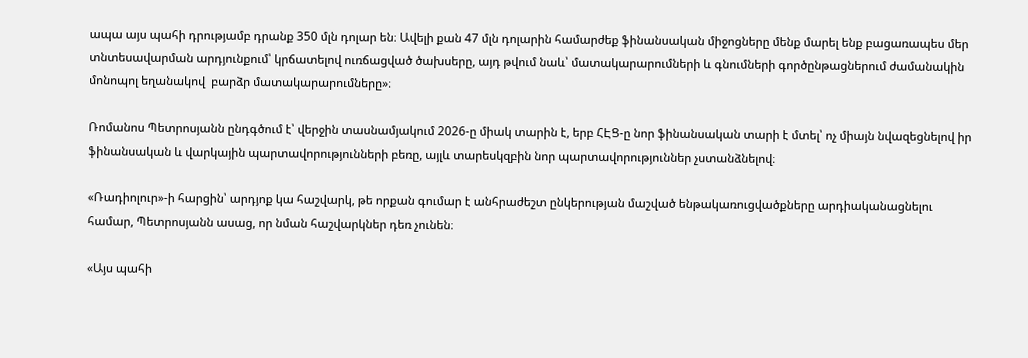ապա այս պահի դրությամբ դրանք 350 մլն դոլար են։ Ավելի քան 47 մլն դոլարին համարժեք ֆինանսական միջոցները մենք մարել ենք բացառապես մեր տնտեսավարման արդյունքում՝ կրճատելով ուռճացված ծախսերը, այդ թվում նաև՝ մատակարարումների և գնումների գործընթացներում ժամանակին մոնոպոլ եղանակով  բարձր մատակարարումները»։

Ռոմանոս Պետրոսյանն ընդգծում է՝ վերջին տասնամյակում 2026-ը միակ տարին է, երբ ՀԷՑ-ը նոր ֆինանսական տարի է մտել՝ ոչ միայն նվազեցնելով իր ֆինանսական և վարկային պարտավորությունների բեռը, այլև տարեսկզբին նոր պարտավորություններ չստանձնելով։

«Ռադիոլուր»-ի հարցին՝ արդյոք կա հաշվարկ, թե որքան գումար է անհրաժեշտ ընկերության մաշված ենթակառուցվածքները արդիականացնելու համար, Պետրոսյանն ասաց, որ նման հաշվարկներ դեռ չունեն։

«Այս պահի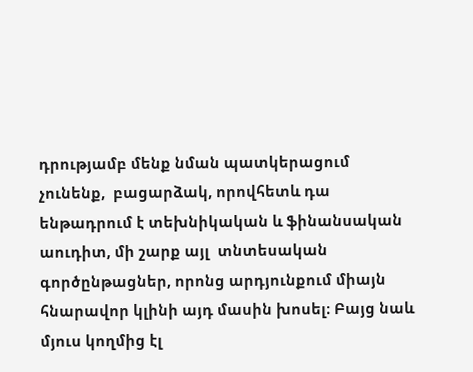դրությամբ մենք նման պատկերացում չունենք,  բացարձակ, որովհետև դա ենթադրում է տեխնիկական և ֆինանսական աուդիտ, մի շարք այլ  տնտեսական գործընթացներ, որոնց արդյունքում միայն հնարավոր կլինի այդ մասին խոսել։ Բայց նաև մյուս կողմից էլ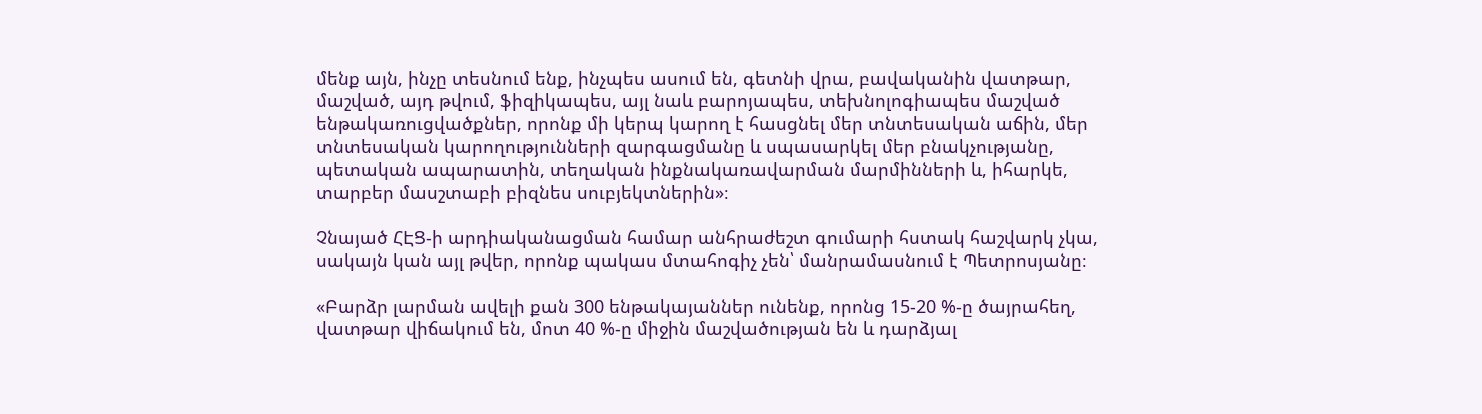մենք այն, ինչը տեսնում ենք, ինչպես ասում են, գետնի վրա, բավականին վատթար, մաշված, այդ թվում, ֆիզիկապես, այլ նաև բարոյապես, տեխնոլոգիապես մաշված ենթակառուցվածքներ, որոնք մի կերպ կարող է հասցնել մեր տնտեսական աճին, մեր տնտեսական կարողությունների զարգացմանը և սպասարկել մեր բնակչությանը, պետական ապարատին, տեղական ինքնակառավարման մարմինների և, իհարկե, տարբեր մասշտաբի բիզնես սուբյեկտներին»։

Չնայած ՀԷՑ-ի արդիականացման համար անհրաժեշտ գումարի հստակ հաշվարկ չկա, սակայն կան այլ թվեր, որոնք պակաս մտահոգիչ չեն՝ մանրամասնում է Պետրոսյանը։

«Բարձր լարման ավելի քան 300 ենթակայաններ ունենք, որոնց 15-20 %-ը ծայրահեղ, վատթար վիճակում են, մոտ 40 %-ը միջին մաշվածության են և դարձյալ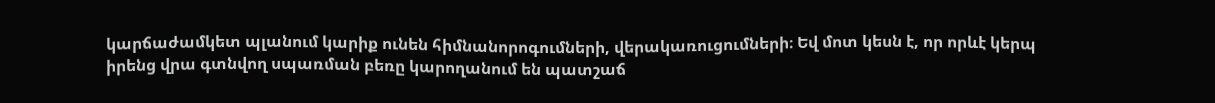կարճաժամկետ պլանում կարիք ունեն հիմնանորոգումների, վերակառուցումների։ Եվ մոտ կեսն է, որ որևէ կերպ իրենց վրա գտնվող սպառման բեռը կարողանում են պատշաճ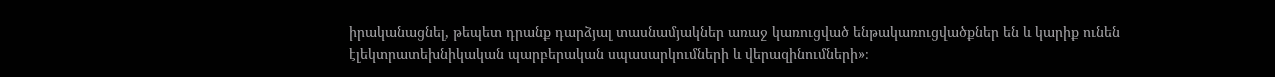իրականացնել, թեպետ դրանք դարձյալ տասնամյակներ առաջ կառուցված ենթակառուցվածքներ են և կարիք ունեն էլեկտրատեխնիկական պարբերական սպասարկումների և վերազինումների»։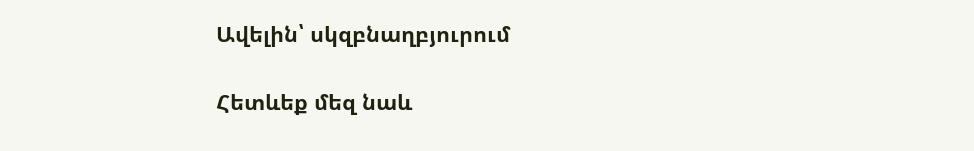Ավելին՝ սկզբնաղբյուրում

Հետևեք մեզ նաև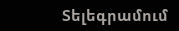Տելեգրամում